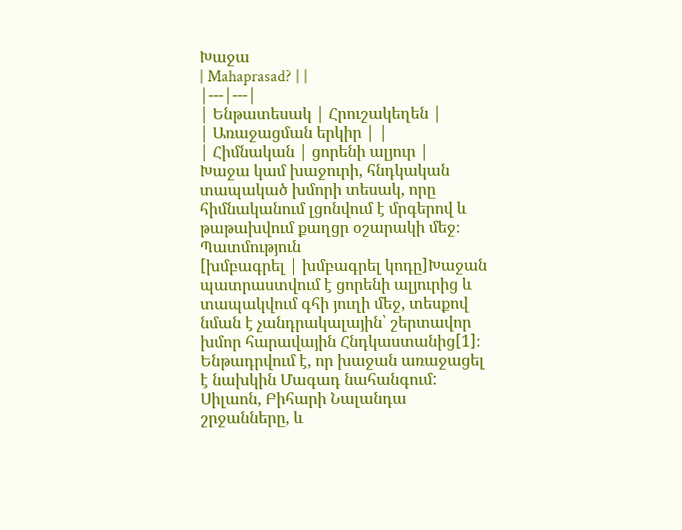Խաջա
| Mahaprasad? | |
|---|---|
| Ենթատեսակ | Հրուշակեղեն |
| Առաջացման երկիր | |
| Հիմնական | ցորենի ալյուր |
Խաջա կամ խաջուրի, հնդկական տապակած խմորի տեսակ, որը հիմնականում լցոնվում է մրգերով և թաթախվում քաղցր օշարակի մեջ։
Պատմություն
[խմբագրել | խմբագրել կոդը]Խաջան պատրաստվում է ցորենի ալյուրից և տապակվում գհի յուղի մեջ, տեսքով նման է չանդրակալային՝ շերտավոր խմոր հարավային Հնդկաստանից[1]։ Ենթադրվում է, որ խաջան առաջացել է նախկին Մագադ նահանգում: Սիլաոն, Բիհարի Նալանդա շրջանները, և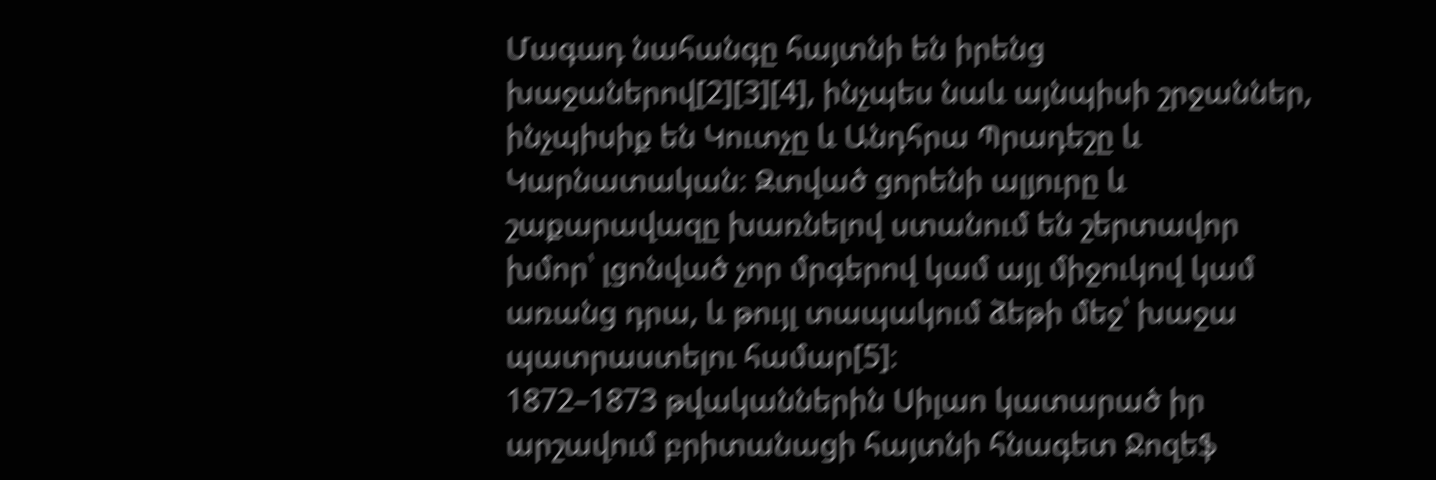Մագադ նահանգը հայտնի են իրենց խաջաներով[2][3][4], ինչպես նաև այնպիսի շրջաններ, ինչպիսիք են Կուտչը և Անդհրա Պրադեշը և Կարնատական։ Զտված ցորենի ալյուրը և շաքարավազը խառնելով ստանում են շերտավոր խմոր՝ լցոնված չոր մրգերով կամ այլ միջուկով կամ առանց դրա, և թույլ տապակում ձեթի մեջ՝ խաջա պատրաստելու համար[5]։
1872–1873 թվականներին Սիլաո կատարած իր արշավում բրիտանացի հայտնի հնագետ Ջոզեֆ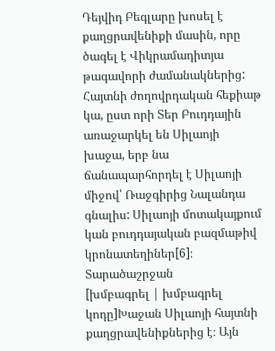Դեյվիդ Բեգլարը խոսել է քաղցրավենիքի մասին, որը ծագել է Վիկրամադիտյա թագավորի ժամանակներից: Հայտնի ժողովրդական հեքիաթ կա, ըստ որի Տեր Բուդդային առաջարկել են Սիլաոյի խաջա, երբ նա ճանապարհորդել է Սիլաոյի միջով՝ Ռաջգիրից Նալանդա գնալիս: Սիլաոյի մոտակայքում կան բուդդայական բազմաթիվ կրոնատեղիներ[6]։
Տարածաշրջան
[խմբագրել | խմբագրել կոդը]Խաջան Սիլաոյի հայտնի քաղցրավենիքներից է։ Այն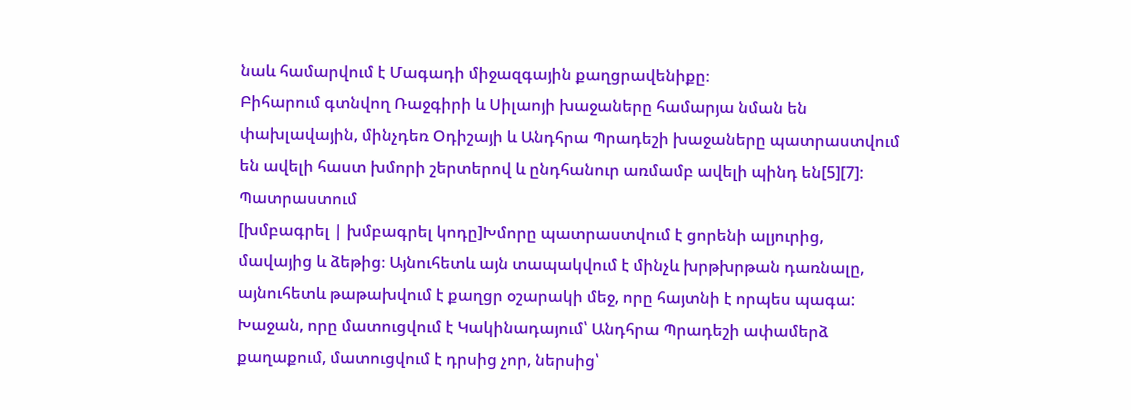նաև համարվում է Մագադի միջազգային քաղցրավենիքը։
Բիհարում գտնվող Ռաջգիրի և Սիլաոյի խաջաները համարյա նման են փախլավային, մինչդեռ Օդիշայի և Անդհրա Պրադեշի խաջաները պատրաստվում են ավելի հաստ խմորի շերտերով և ընդհանուր առմամբ ավելի պինդ են[5][7]:
Պատրաստում
[խմբագրել | խմբագրել կոդը]Խմորը պատրաստվում է ցորենի ալյուրից, մավայից և ձեթից։ Այնուհետև այն տապակվում է մինչև խրթխրթան դառնալը, այնուհետև թաթախվում է քաղցր օշարակի մեջ, որը հայտնի է որպես պագա: Խաջան, որը մատուցվում է Կակինադայում՝ Անդհրա Պրադեշի ափամերձ քաղաքում, մատուցվում է դրսից չոր, ներսից՝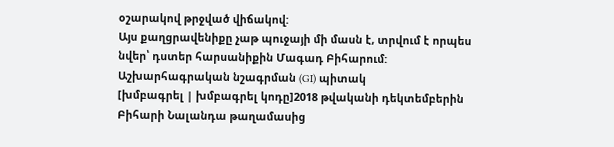օշարակով թրջված վիճակով:
Այս քաղցրավենիքը չաթ պուջայի մի մասն է, տրվում է որպես նվեր՝ դստեր հարսանիքին Մագադ Բիհարում:
Աշխարհագրական նշագրման (GI) պիտակ
[խմբագրել | խմբագրել կոդը]2018 թվականի դեկտեմբերին Բիհարի Նալանդա թաղամասից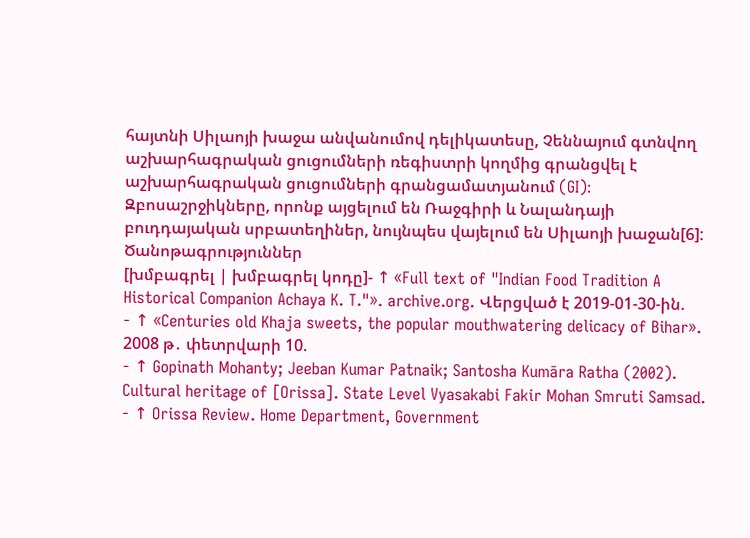հայտնի Սիլաոյի խաջա անվանումով դելիկատեսը, Չեննայում գտնվող աշխարհագրական ցուցումների ռեգիստրի կողմից գրանցվել է աշխարհագրական ցուցումների գրանցամատյանում (GI)։ Զբոսաշրջիկները, որոնք այցելում են Ռաջգիրի և Նալանդայի բուդդայական սրբատեղիներ, նույնպես վայելում են Սիլաոյի խաջան[6]:
Ծանոթագրություններ
[խմբագրել | խմբագրել կոդը]- ↑ «Full text of "Indian Food Tradition A Historical Companion Achaya K. T."». archive.org. Վերցված է 2019-01-30-ին.
- ↑ «Centuries old Khaja sweets, the popular mouthwatering delicacy of Bihar». 2008 թ․ փետրվարի 10.
- ↑ Gopinath Mohanty; Jeeban Kumar Patnaik; Santosha Kumāra Ratha (2002). Cultural heritage of [Orissa]. State Level Vyasakabi Fakir Mohan Smruti Samsad.
- ↑ Orissa Review. Home Department, Government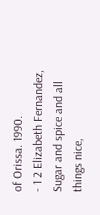of Orissa. 1990.
- 1 2 Elizabeth Fernandez, Sugar and spice and all things nice,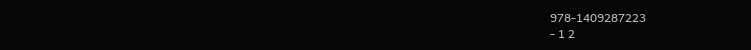978-1409287223
- 1 2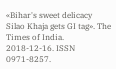«Bihar's sweet delicacy Silao Khaja gets GI tag». The Times of India. 2018-12-16. ISSN 0971-8257.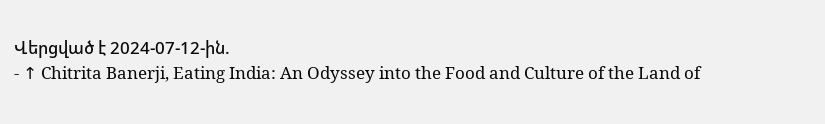Վերցված է 2024-07-12-ին.
- ↑ Chitrita Banerji, Eating India: An Odyssey into the Food and Culture of the Land of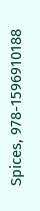Spices, 978-1596910188